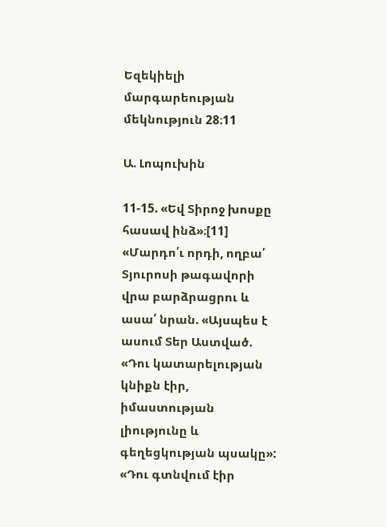Եզեկիելի մարգարեության մեկնություն 28։11

Ա. Լոպուխին

11-15. «Եվ Տիրոջ խոսքը հասավ ինձ»։[11] «Մարդո՛ւ որդի, ողբա՛ Տյուրոսի թագավորի վրա բարձրացրու և ասա՛ նրան. «Այսպես է ասում Տեր Աստված. «Դու կատարելության կնիքն էիր, իմաստության լիությունը և գեղեցկության պսակը»:  «Դու գտնվում էիր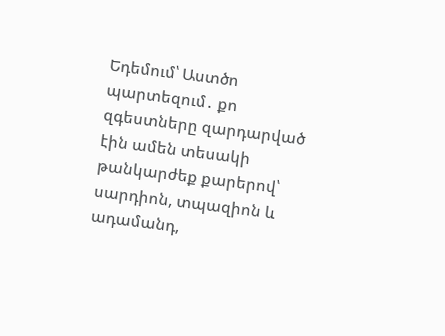Եդեմում՝ Աստծո պարտեզում․ քո զգեստները զարդարված էին ամեն տեսակի թանկարժեք քարերով՝ սարդիոն, տպազիոն և ադամանդ,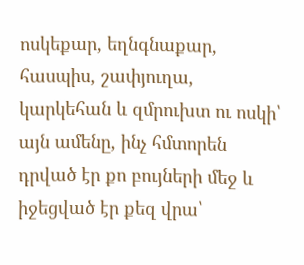ոսկեքար, եղնգնաքար, հասպիս, շափյուղա, կարկեհան և զմրուխտ ու ոսկի՝ այն ամենը, ինչ հմտորեն դրված էր քո բույների մեջ և իջեցված էր քեզ վրա՝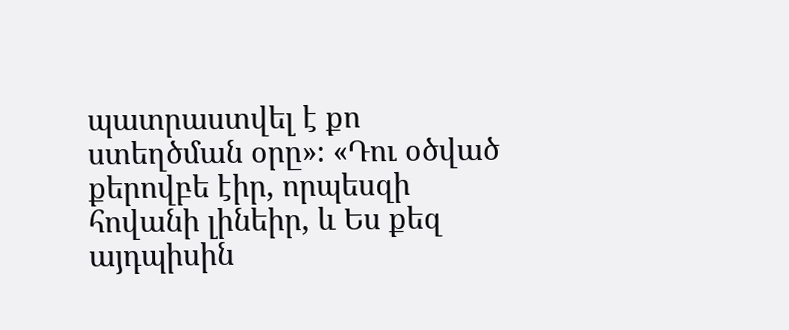պատրաստվել է քո ստեղծման օրը»։ «Դու օծված քերովբե էիր, որպեսզի հովանի լինեիր, և Ես քեզ այդպիսին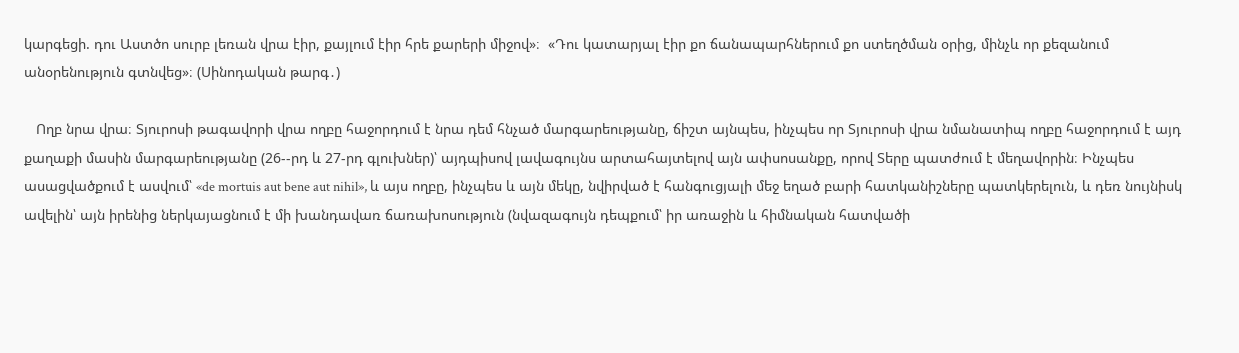կարգեցի. դու Աստծո սուրբ լեռան վրա էիր, քայլում էիր հրե քարերի միջով»։  «Դու կատարյալ էիր քո ճանապարհներում քո ստեղծման օրից, մինչև որ քեզանում անօրենություն գտնվեց»։ (Սինոդական թարգ․)

   Ողբ նրա վրա։ Տյուրոսի թագավորի վրա ողբը հաջորդում է նրա դեմ հնչած մարգարեությանը, ճիշտ այնպես, ինչպես որ Տյուրոսի վրա նմանատիպ ողբը հաջորդում է այդ քաղաքի մասին մարգարեությանը (26--րդ և 27-րդ գլուխներ)՝ այդպիսով լավագույնս արտահայտելով այն ափսոսանքը, որով Տերը պատժում է մեղավորին։ Ինչպես ասացվածքում է ասվում՝ «de mortuis aut bene aut nihil», և այս ողբը, ինչպես և այն մեկը, նվիրված է հանգուցյալի մեջ եղած բարի հատկանիշները պատկերելուն, և դեռ նույնիսկ ավելին՝ այն իրենից ներկայացնում է մի խանդավառ ճառախոսություն (նվազագույն դեպքում՝ իր առաջին և հիմնական հատվածի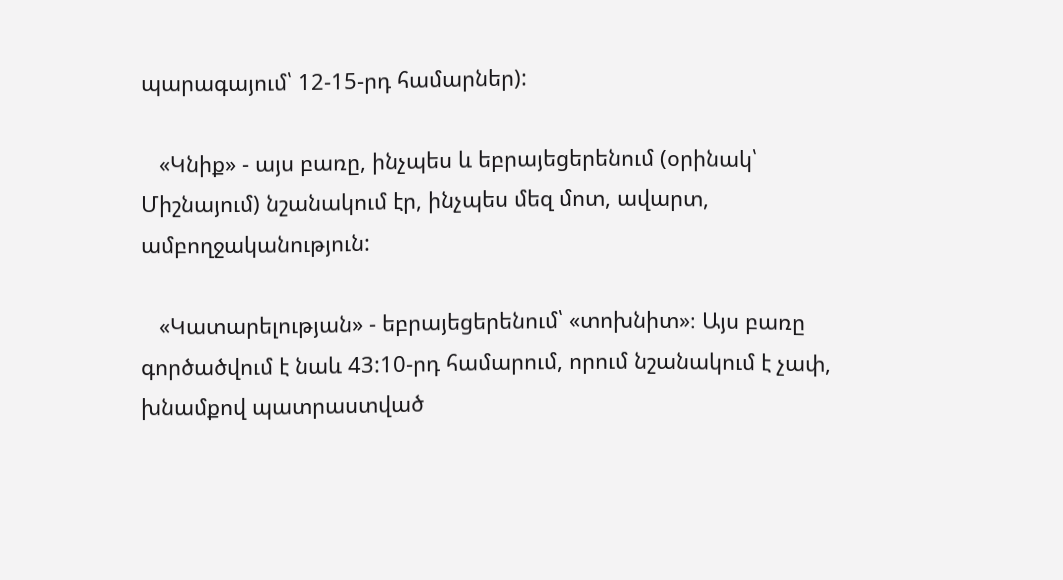պարագայում՝ 12-15-րդ համարներ):

   «Կնիք» - այս բառը, ինչպես և եբրայեցերենում (օրինակ՝ Միշնայում) նշանակում էր, ինչպես մեզ մոտ, ավարտ, ամբողջականություն:

   «Կատարելության» - եբրայեցերենում՝ «տոխնիտ»։ Այս բառը գործածվում է նաև 43:10-րդ համարում, որում նշանակում է չափ, խնամքով պատրաստված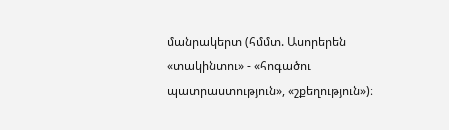մանրակերտ (հմմտ. Ասորերեն «տակինտու» - «հոգածու պատրաստություն», «շքեղություն»)։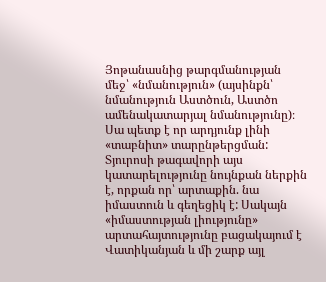Յոթանասնից թարգմանության մեջ՝ «նմանություն» (այսինքն՝ նմանություն Աստծուն, Աստծո ամենակատարյալ նմանությունը)։ Սա պետք է որ արդյունք լինի «տաբնիտ» տարընթերցման: Տյուրոսի թագավորի այս կատարելությունը նույնքան ներքին է, որքան որ՝ արտաքին. նա իմաստուն և գեղեցիկ է: Սակայն «իմաստության լիությունը» արտահայտությունը բացակայում է Վատիկանյան և մի շարք այլ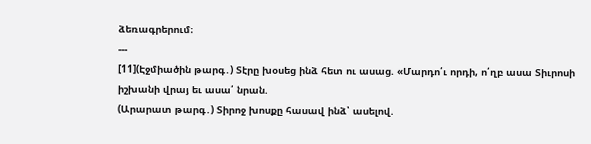ձեռագրերում։
---
[11](Էջմիածին թարգ․) Տէրը խօսեց ինձ հետ ու ասաց. «Մարդո՛ւ որդի, ո՛ղբ ասա Տիւրոսի իշխանի վրայ եւ ասա՛ նրան.
(Արարատ թարգ․) Տիրոջ խոսքը հասավ ինձ՝ ասելով.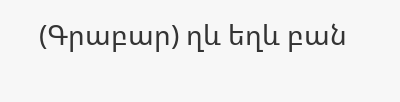(Գրաբար) ղև եղև բան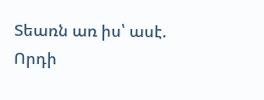Տեառն առ իս՝ ասէ. Որդի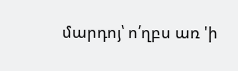մարդոյ՝ ո՛ղբս առ 'ի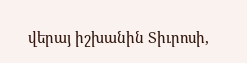վերայ իշխանին Տիւրոսի,